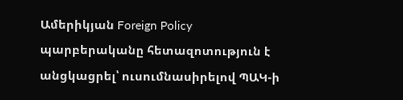Ամերիկյան Foreign Policy պարբերականը հետազոտություն է անցկացրել՝ ուսումնասիրելով ՊԱԿ-ի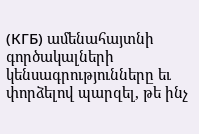(КГБ) ամենահայտնի գործակալների կենսագրությունները եւ փորձելով պարզել, թե ինչ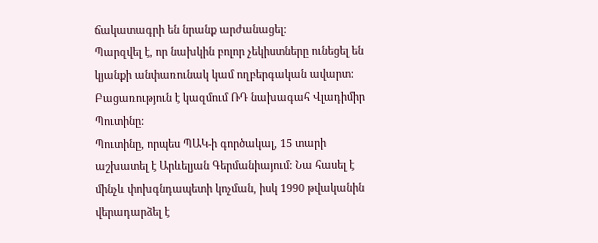ճակատագրի են նրանք արժանացել:
Պարզվել է, որ նախկին բոլոր չեկիստները ունեցել են կյանքի անփառունակ կամ ողբերգական ավարտ: Բացառություն է կազմում ՌԴ նախագահ Վլադիմիր Պուտինը:
Պուտինը, որպես ՊԱԿ-ի գործակալ, 15 տարի աշխատել է Արևելյան Գերմանիայում: Նա հասել է մինչև փոխգնդապետի կոչման, իսկ 1990 թվականին վերադարձել է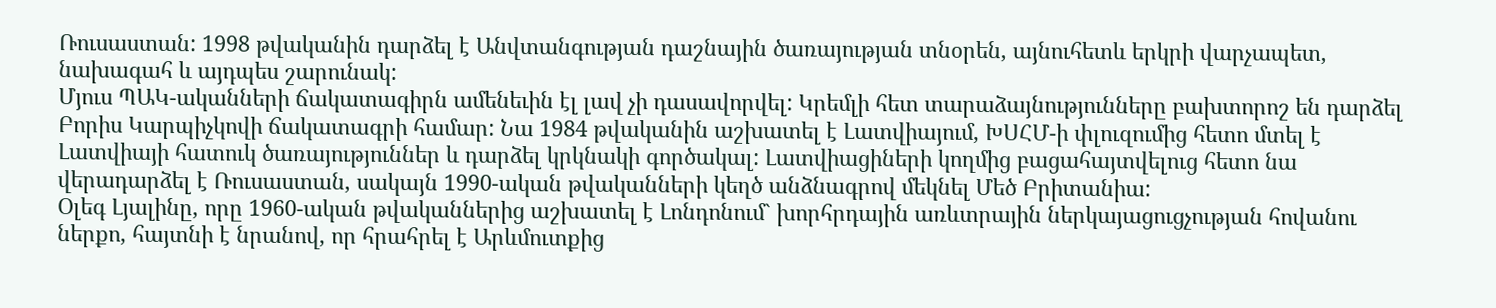Ռուսաստան: 1998 թվականին դարձել է Անվտանգության դաշնային ծառայության տնօրեն, այնուհետև երկրի վարչապետ, նախագահ և այդպես շարունակ:
Մյուս ՊԱԿ-ականների ճակատագիրն ամենեւին էլ լավ չի դասավորվել: Կրեմլի հետ տարաձայնությունները բախտորոշ են դարձել Բորիս Կարպիչկովի ճակատագրի համար: Նա 1984 թվականին աշխատել է Լատվիայում, ԽՍՀՄ-ի փլուզումից հետո մտել է Լատվիայի հատուկ ծառայություններ և դարձել կրկնակի գործակալ: Լատվիացիների կողմից բացահայտվելուց հետո նա վերադարձել է Ռուսաստան, սակայն 1990-ական թվականների կեղծ անձնագրով մեկնել Մեծ Բրիտանիա:
Օլեգ Լյալինը, որը 1960-ական թվականներից աշխատել է Լոնդոնում` խորհրդային առևտրային ներկայացուցչության հովանու ներքո, հայտնի է նրանով, որ հրահրել է Արևմուտքից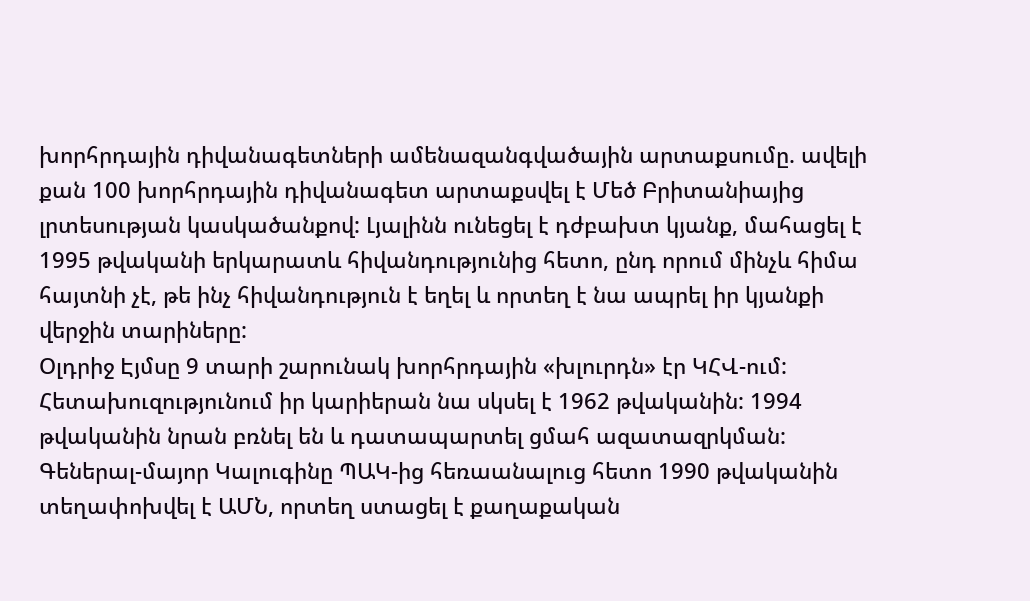խորհրդային դիվանագետների ամենազանգվածային արտաքսումը. ավելի քան 100 խորհրդային դիվանագետ արտաքսվել է Մեծ Բրիտանիայից լրտեսության կասկածանքով: Լյալինն ունեցել է դժբախտ կյանք, մահացել է 1995 թվականի երկարատև հիվանդությունից հետո, ընդ որում մինչև հիմա հայտնի չէ, թե ինչ հիվանդություն է եղել և որտեղ է նա ապրել իր կյանքի վերջին տարիները:
Օլդրիջ Էյմսը 9 տարի շարունակ խորհրդային «խլուրդն» էր ԿՀՎ-ում: Հետախուզությունում իր կարիերան նա սկսել է 1962 թվականին: 1994 թվականին նրան բռնել են և դատապարտել ցմահ ազատազրկման:
Գեներալ-մայոր Կալուգինը ՊԱԿ-ից հեռաանալուց հետո 1990 թվականին տեղափոխվել է ԱՄՆ, որտեղ ստացել է քաղաքական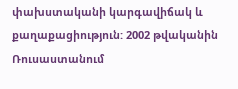փախստականի կարգավիճակ և քաղաքացիություն: 2002 թվականին Ռուսաստանում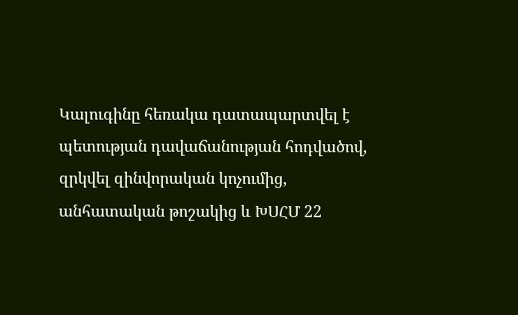Կալուգինը հեռակա դատապարտվել է պետության դավաճանության հոդվածով, զրկվել զինվորական կոչումից, անհատական թոշակից և ԽՍՀՄ 22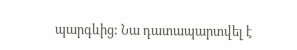պարգևից: Նա դատապարտվել է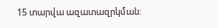15 տարվա ազատազրկման: